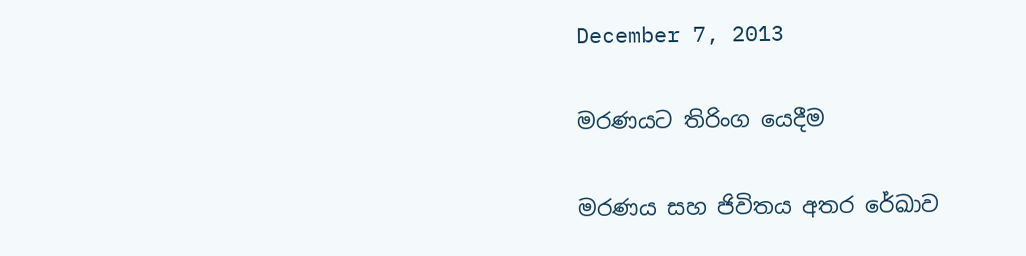December 7, 2013

මරණයට තිරිංග යෙදීම

මරණය සහ ජිවිතය අතර රේඛාව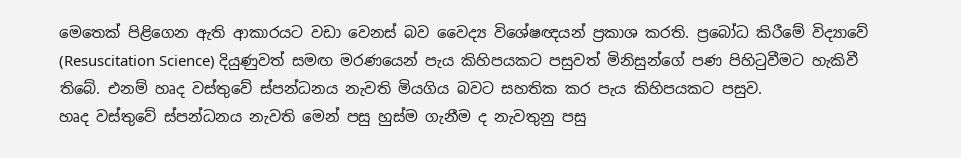මෙතෙක් පිළිගෙන ඇති ආකාරයට වඩා වෙනස් බව වෛද්‍ය විශේෂඥයන් ප්‍රකාශ කරති. ප්‍රබෝධ කිරීමේ විද්‍යාවේ (Resuscitation Science) දියුණුවත් සමඟ මරණයෙන් පැය කිහිපයකට පසුවත් මිනිසුන්ගේ පණ පිහිටුවීමට හැකිවී තිබේ. එනම් හෘද වස්තුවේ ස්පන්ධනය නැවති මියගිය බවට සහතික කර පැය කිහිපයකට පසුව.
හෘද වස්තුවේ ස්පන්ධනය නැවති මෙන් පසු හුස්ම ගැනීම ද නැවතුනු පසු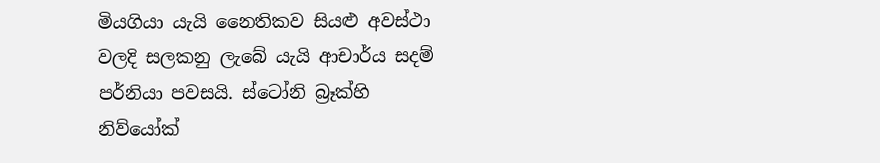මියගියා යැයි නෛතිකව සියළු අවස්ථා වලදි සලකනු ලැබේ යැයි ආචාර්ය සදම් පර්නියා පවසයි. ස්ටෝනි බ්‍රෑක්හි නිව්යෝක්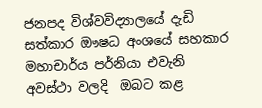ජනපද විශ්වවිද්‍යාලයේ දැඩි සත්කාර ඖෂධ අංශයේ සහකාර මහාචාර්ය පර්නියා එවැනි අවස්ථා වලදි  ඔබට කළ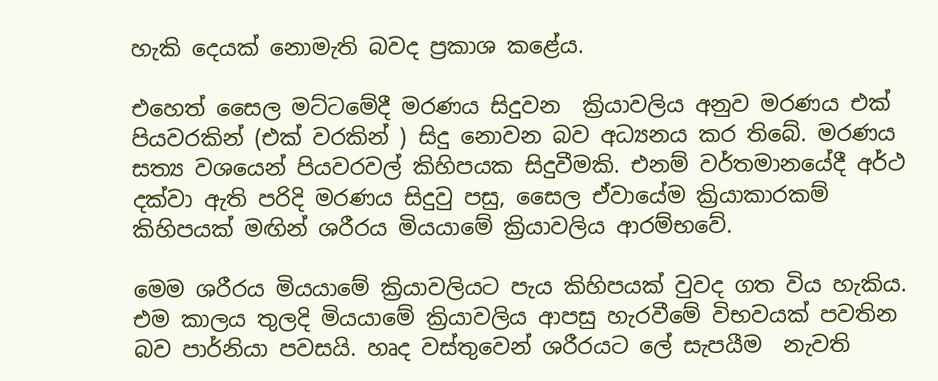හැකි දෙයක් නොමැති බවද ප්‍රකාශ කළේය.

එහෙත් සෛල මට්ටමේදී මරණය සිදුවන  ක්‍රියාවලිය අනුව මරණය එක් පියවරකින් (එක් වරකින් ) සිදු නොවන බව අධ්‍යනය කර තිබේ. මරණය සත්‍ය වශයෙන් පියවරවල් කිහිපයක සිදුවීමකි. එනම් වර්තමානයේදී අර්ථ දක්වා ඇති පරිදි මරණය සිදුවු පසු, සෛල ඒවායේම ක්‍රියාකාරකම් කිහිපයක් මඟින් ශරීරය මියයාමේ ක්‍රියාවලිය ආරම්භවේ.

මෙම ශරීරය මියයාමේ ක්‍රියාවලියට පැය කිහිපයක් වුවද ගත විය හැකිය. එම කාලය තුලදි මියයාමේ ක්‍රියාවලිය ආපසු හැරවීමේ විභවයක් පවතින බව පාර්නියා පවසයි. හෘද වස්තුවෙන් ශරීරයට ලේ සැපයීම  නැවති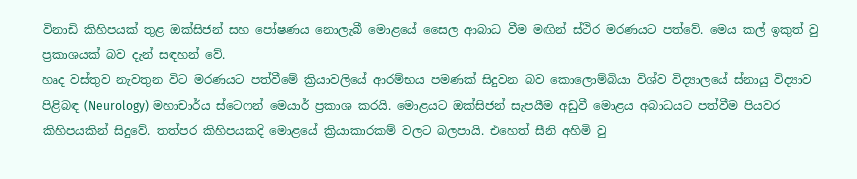විනාඩි කිහිපයක් තුළ ඔක්සිජන් සහ පෝෂණය නොලැබී මොළයේ සෛල ආබාධ වීම මඟින් ස්ථිර මරණයට පත්වේ. මෙය කල් ඉකුත් වු ප්‍රකාශයක් බව දැන් සඳහන් වේ.
හෘද වස්තුව නැවතුන විට මරණයට පත්වීමේ ක්‍රියාවලියේ ආරම්භය පමණක් සිදුවන බව කොලොම්බියා විශ්ව විද්‍යාලයේ ස්නායු විද්‍යාව පිළිබඳ (Neurology) මහාචාර්ය ස්ටෙෆන් මෙයාර් ප්‍රකාශ කරයි. මොළයට ඔක්සිජන් සැපයීම අඩුවී මොළය අබාධයට පත්වීම පියවර කිහිපයකින් සිදුවේ. තත්පර කිහිපයකදි මොළයේ ක්‍රියාකාරකම් වලට බලපායි. එහෙත් සීනි අහිමි වු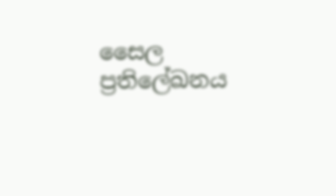සෛල ප්‍රතිලේඛනය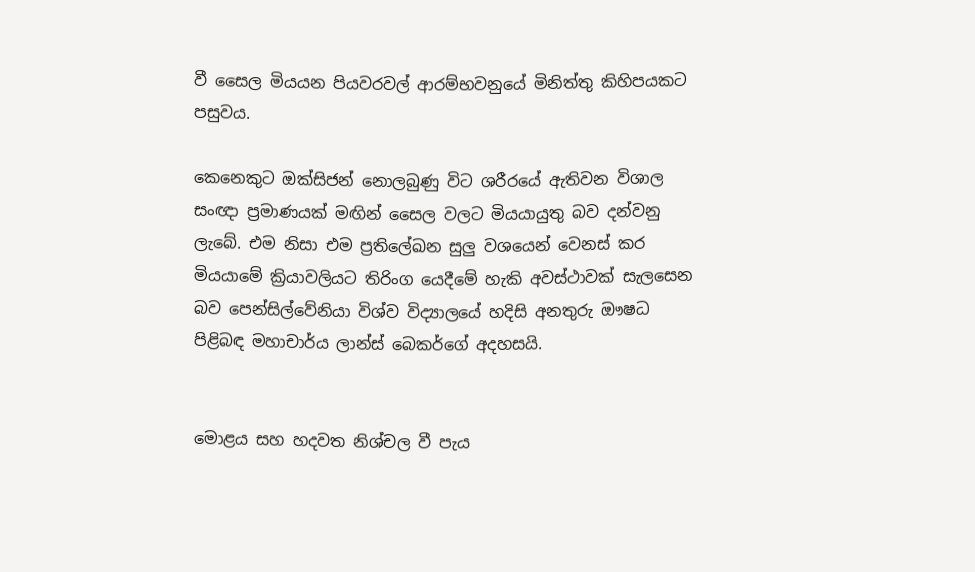වී සෛල මියයන පියවරවල් ආරම්භවනුයේ මිනිත්තු කිහිපයකට පසුවය.

කෙනෙකුට ඔක්සිජන් නොලබුණු විට ශරීරයේ ඇතිවන විශාල සංඥා ප්‍රමාණයක් මඟින් සෛල වලට මියයායුතු බව දන්වනු ලැබේ. එම නිසා එම ප්‍රතිලේඛන සුලු වශයෙන් වෙනස් කර මියයාමේ ක්‍රියාවලියට තිරිංග යෙදීමේ හැකි අවස්ථාවක් සැලසෙන බව පෙන්සිල්වේනියා විශ්ව විද්‍යාලයේ හදිසි අනතුරු ඖෂධ පිළිබඳ මහාචාර්ය ලාන්ස් බෙකර්ගේ අදහසයි.


මොළය සහ හදවත නිශ්චල වී පැය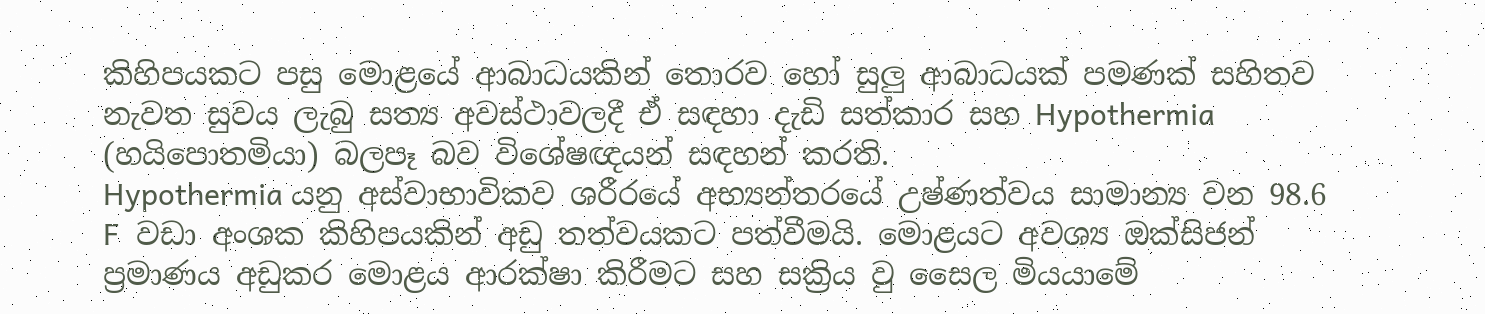කිහිපයකට පසු මොළයේ ආබාධයකින් තොරව හෝ සුලු ආබාධයක් පමණක් සහිතව නැවත සුවය ලැබු සත්‍ය අවස්ථාවලදී ඒ සඳහා දැඩි සත්කාර සහ Hypothermia (හයිපොතමියා) බලපෑ බව විශේෂඥයන් සඳහන් කරති.
Hypothermia යනු අස්වාභාවිකව ශරීරයේ අභ්‍යන්තරයේ උෂ්ණත්වය සාමාන්‍ය වන 98.6 F  වඩා අංශක කිහිපයකින් අඩු තත්වයකට පත්වීමයි. මොළයට අවශ්‍ය ඔක්සිජන් ප්‍රමාණය අඩුකර මොළය ආරක්ෂා කිරීමට සහ සක්‍රිය වු සෛල මියයාමේ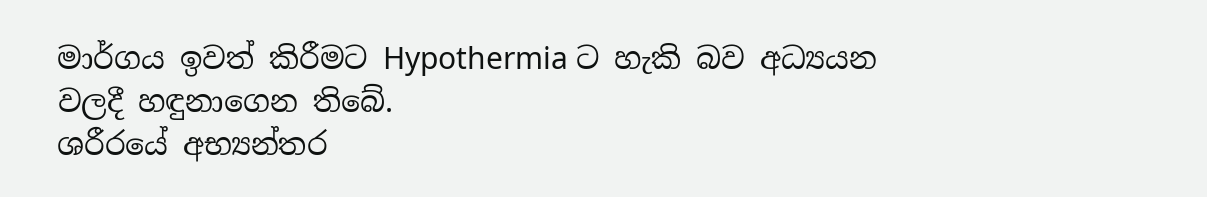මාර්ගය ඉවත් කිරීමට Hypothermia ට හැකි බව අධ්‍යයන වලදී හඳුනාගෙන තිබේ.
ශරීරයේ අභ්‍යන්තර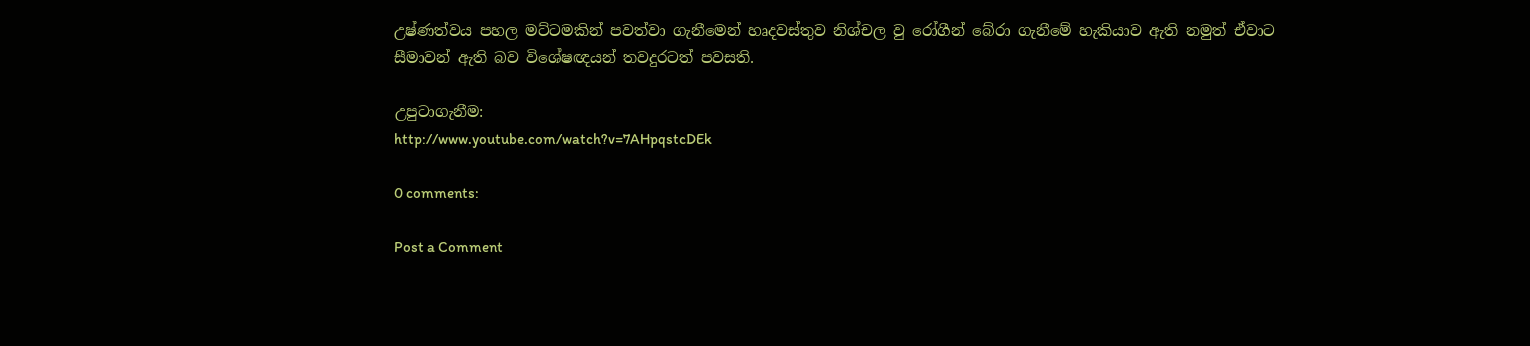උෂ්ණත්වය පහල මට්ටමකින් පවත්වා ගැනීමෙන් හෘදවස්තුව නිශ්චල වු රෝගීන් බේරා ගැනීමේ හැකියාව ඇති නමුත් ඒවාට සීමාවන් ඇති බව විශේෂඥයන් තවදුරටත් පවසති.

උපුටාගැනීම:
http://www.youtube.com/watch?v=7AHpqstcDEk

0 comments:

Post a Comment